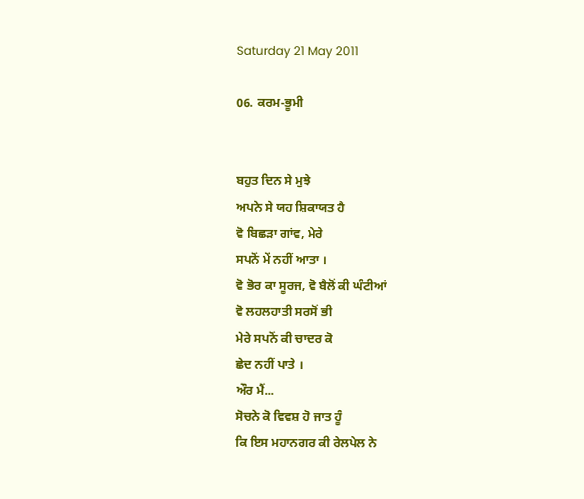Saturday 21 May 2011

06. ਕਰਮ-ਭੂਮੀ


ਬਹੁਤ ਦਿਨ ਸੇ ਮੁਝੇ
ਅਪਨੇ ਸੇ ਯਹ ਸ਼ਿਕਾਯਤ ਹੈ
ਵੋ ਬਿਛੜਾ ਗਾਂਵ, ਮੇਰੇ
ਸਪਨੋਂ ਮੇਂ ਨਹੀਂ ਆਤਾ ।
ਵੋ ਭੋਰ ਕਾ ਸੂਰਜ, ਵੋ ਬੈਲੋਂ ਕੀ ਘੰਟੀਆਂ
ਵੋ ਲਹਲਹਾਤੀ ਸਰਸੋਂ ਭੀ
ਮੇਰੇ ਸਪਨੋਂ ਕੀ ਚਾਦਰ ਕੋ
ਛੇਦ ਨਹੀਂ ਪਾਤੇ ।
ਔਰ ਮੈਂ...
ਸੋਚਨੇ ਕੋ ਵਿਵਸ਼ ਹੋ ਜਾਤ ਹੂੰ
ਕਿ ਇਸ ਮਹਾਨਗਰ ਕੀ ਰੇਲਪੇਲ ਨੇ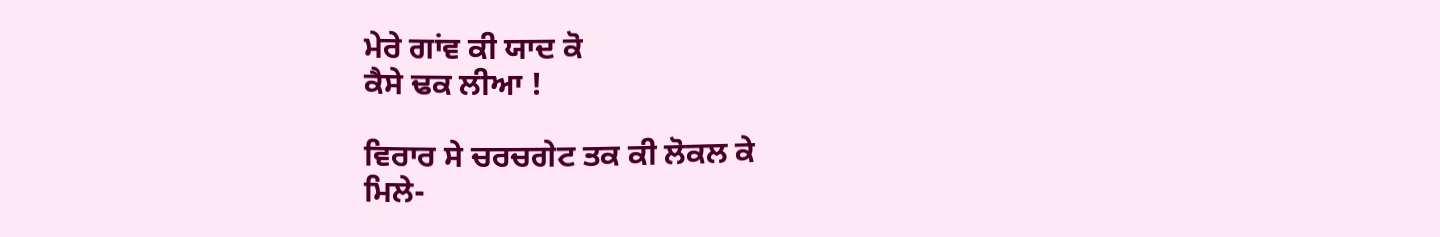ਮੇਰੇ ਗਾਂਵ ਕੀ ਯਾਦ ਕੋ
ਕੈਸੇ ਢਕ ਲੀਆ !

ਵਿਰਾਰ ਸੇ ਚਰਚਗੇਟ ਤਕ ਕੀ ਲੋਕਲ ਕੇ
ਮਿਲੇ-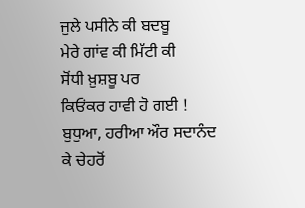ਜੁਲੇ ਪਸੀਨੇ ਕੀ ਬਦਬੂ
ਮੇਰੇ ਗਾਂਵ ਕੀ ਮਿੱਟੀ ਕੀ
ਸੋਂਧੀ ਖ਼ੁਸ਼ਬੂ ਪਰ
ਕਿਓਂਕਰ ਹਾਵੀ ਹੋ ਗਈ !
ਬੁਧੁਆ, ਹਰੀਆ ਔਰ ਸਦਾਨੰਦ
ਕੇ ਚੇਹਰੋਂ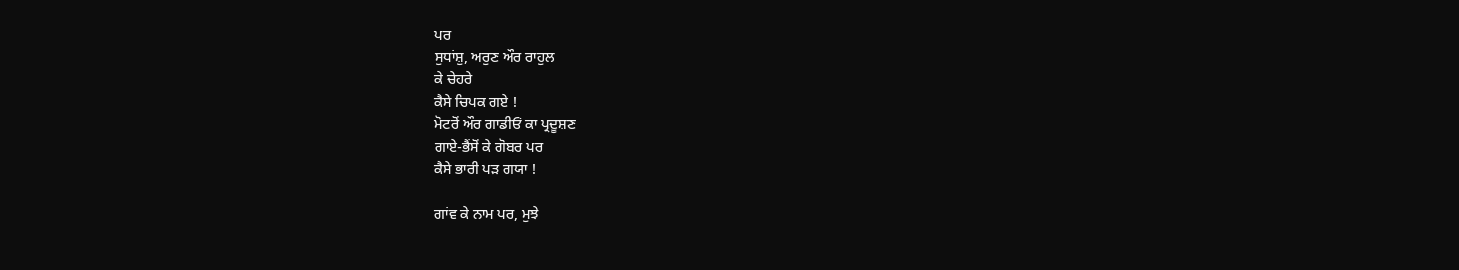ਪਰ
ਸੁਧਾਂਸ਼ੁ, ਅਰੁਣ ਔਰ ਰਾਹੁਲ
ਕੇ ਚੇਹਰੇ
ਕੈਸੇ ਚਿਪਕ ਗਏ !
ਮੋਟਰੋਂ ਔਰ ਗਾਡੀਓਂ ਕਾ ਪ੍ਰਦੂਸ਼ਣ
ਗਾਏ-ਭੈਂਸੋਂ ਕੇ ਗੋਬਰ ਪਰ
ਕੈਸੇ ਭਾਰੀ ਪੜ ਗਯਾ !

ਗਾਂਵ ਕੇ ਨਾਮ ਪਰ, ਮੁਝੇ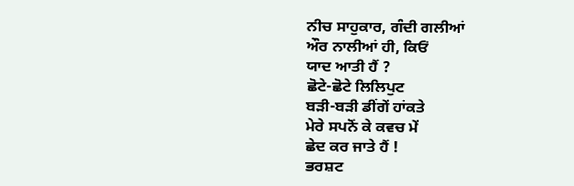ਨੀਚ ਸਾਹੁਕਾਰ, ਗੰਦੀ ਗਲੀਆਂ
ਔਰ ਨਾਲੀਆਂ ਹੀ, ਕਿਓਂ
ਯਾਦ ਆਤੀ ਹੈਂ ?
ਛੋਟੇ-ਛੋਟੇ ਲਿਲਿਪੁਟ
ਬੜੀ-ਬੜੀ ਡੀਂਗੇਂ ਹਾਂਕਤੇ
ਮੇਰੇ ਸਪਨੋਂ ਕੇ ਕਵਚ ਮੇਂ
ਛੇਦ ਕਰ ਜਾਤੇ ਹੈਂ !
ਭਰਸ਼ਟ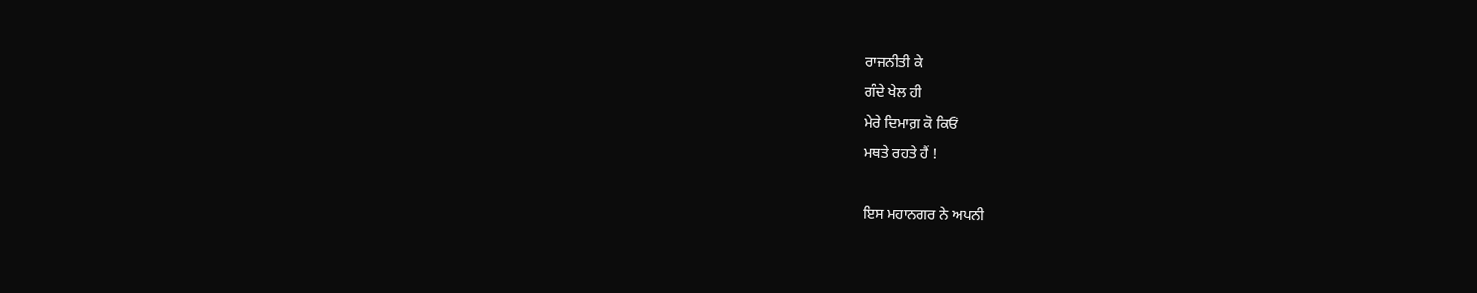ਰਾਜਨੀਤੀ ਕੇ
ਗੰਦੇ ਖੇਲ ਹੀ
ਮੇਰੇ ਦਿਮਾਗ਼ ਕੋ ਕਿਓਂ
ਮਥਤੇ ਰਹਤੇ ਹੈਂ !

ਇਸ ਮਹਾਨਗਰ ਨੇ ਅਪਨੀ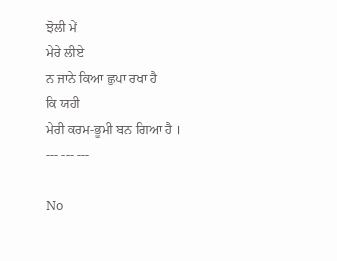ਝੋਲੀ ਮੇਂ
ਮੇਰੇ ਲੀਏ
ਨ ਜਾਨੇ ਕਿਆ ਛੁਪਾ ਰਖਾ ਹੈ
ਕਿ ਯਹੀ
ਮੇਰੀ ਕਰਮ-ਭੂਮੀ ਬਨ ਗਿਆ ਹੈ ।
--- --- ---

No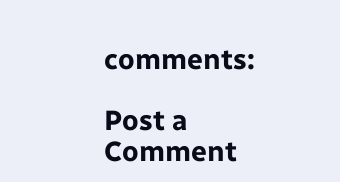comments:

Post a Comment